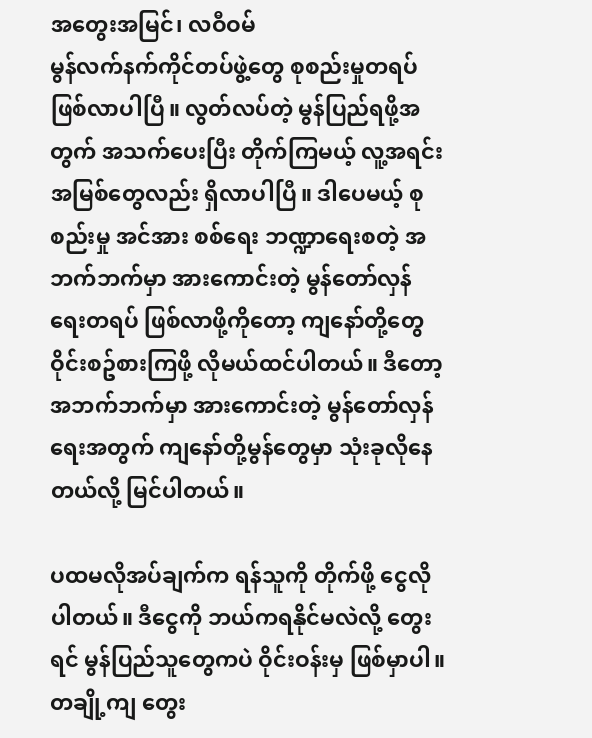အတွေးအမြင်၊ လဝီဝမ်
မွန်လက်နက်ကိုင်တပ်ဖွဲ့တွေ စုစည်းမှုတရပ်ဖြစ်လာပါပြီ။ လွတ်လပ်တဲ့ မွန်ပြည်ရဖို့အတွက် အသက်ပေးပြီး တိုက်ကြမယ့် လူ့အရင်းအမြစ်တွေလည်း ရှိလာပါပြီ။ ဒါပေမယ့် စုစည်းမှု အင်အား စစ်ရေး ဘဏ္ဍာရေးစတဲ့ အဘက်ဘက်မှာ အားကောင်းတဲ့ မွန်တော်လှန်ရေးတရပ် ဖြစ်လာဖို့ကိုတော့ ကျနော်တို့တွေ ဝိုင်းစဥ်စားကြဖို့ လိုမယ်ထင်ပါတယ်။ ဒီတော့ အဘက်ဘက်မှာ အားကောင်းတဲ့ မွန်တော်လှန်ရေးအတွက် ကျနော်တို့မွန်တွေမှာ သုံးခုလိုနေ တယ်လို့ မြင်ပါတယ်။

ပထမလိုအပ်ချက်က ရန်သူကို တိုက်ဖို့ ငွေလိုပါတယ်။ ဒီငွေကို ဘယ်ကရနိုင်မလဲလို့ တွေးရင် မွန်ပြည်သူတွေကပဲ ဝိုင်းဝန်းမှ ဖြစ်မှာပါ။ တချို့ကျ တွေး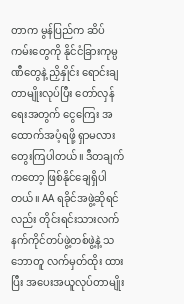တာက မွန်ပြည်က ဆိပ်ကမ်းတွေကို နိုင်ငံခြားကုမ္ပဏီတွေနဲ့ ညှိနှိုင်း ရောင်းချတာမျိုးလုပ်ပြီး တော်လှန်ရေးအတွက် ငွေကြေး အထောက်အပံ့ရဖို့ ရှာမလား တွေးကြပါတယ်။ ဒီတချက်ကတော့ ဖြစ်နိုင်ချေရှိပါတယ်။ AA ရခိုင်အဖွဲ့ဆိုရင်လည်း တိုင်းရင်းသားလက်နက်ကိုင်တပ်ဖွဲ့တစ်ဖွဲ့နဲ့ သဘောတူ လက်မှတ်ထိုး ထားပြီး အပေးအယူလုပ်တာမျိုး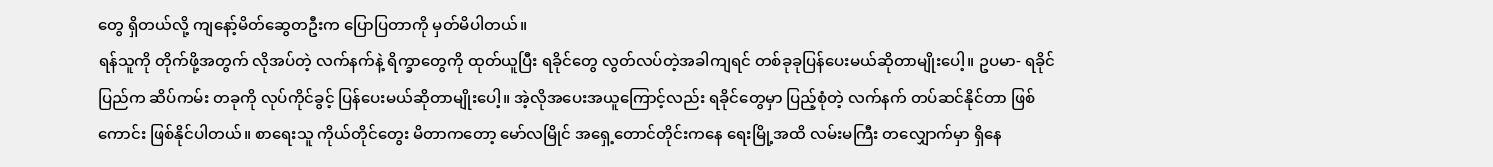တွေ ရှိတယ်လို့ ကျနော့်မိတ်ဆွေတဦးက ပြောပြတာကို မှတ်မိပါတယ်။
ရန်သူကို တိုက်ဖို့အတွက် လိုအပ်တဲ့ လက်နက်နဲ့ ရိက္ခာတွေကို ထုတ်ယူပြီး ရခိုင်တွေ လွတ်လပ်တဲ့အခါကျရင် တစ်ခုခုပြန်ပေးမယ်ဆိုတာမျိုးပေါ့။ ဥပမာ- ရခိုင်ပြည်က ဆိပ်ကမ်း တခုကို လုပ်ကိုင်ခွင့် ပြန်ပေးမယ်ဆိုတာမျိုးပေါ့။ အဲ့လိုအပေးအယူကြောင့်လည်း ရခိုင်တွေမှာ ပြည့်စုံတဲ့ လက်နက် တပ်ဆင်နိုင်တာ ဖြစ်ကောင်း ဖြစ်နိုင်ပါတယ်။ စာရေးသူ ကိုယ်တိုင်တွေး မိတာကတော့ မော်လမြိုင် အရှေ့တောင်တိုင်းကနေ ရေးမြို့အထိ လမ်းမကြီး တလျှောက်မှာ ရှိနေ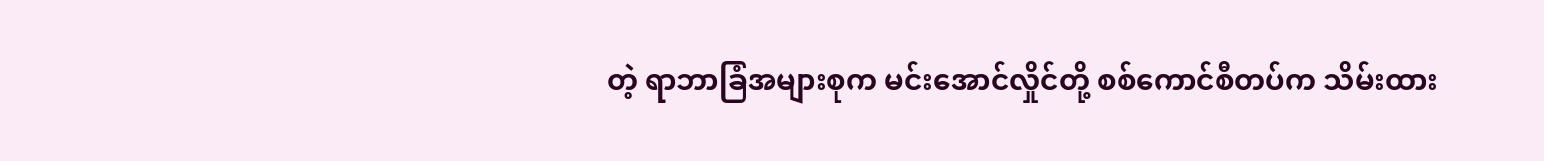တဲ့ ရာဘာခြံအများစုက မင်းအောင်လှိုင်တို့ စစ်ကောင်စီတပ်က သိမ်းထား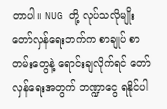တာပါ။ NUG တို့ လုပ်သလိုမျိုး တော်လှန်ရေးဘက်က စာချုပ် စာတမ်းတွေနဲ့ ရောင်းချလိုက်ရင် တော်လှန်ရေးအတွက် ဘဏ္ဍာငွေ ရနိုင်ပါ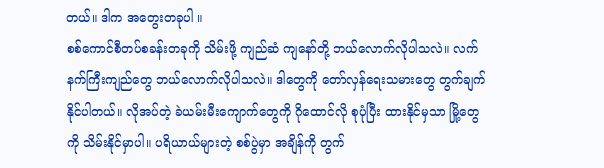တယ်။ ဒါက အတွေးတခုပါ ။
စစ်ကောင်စီတပ်စခန်းတခုကို သိမ်းဖို့ ကျည်ဆံ ကျနော်တို့ ဘယ်လောက်လိုပါသလဲ။ လက်နက်ကြီးကျည်တွေ ဘယ်လောက်လိုပါသလဲ။ ဒါတွေကို တော်လှန်ရေးသမားတွေ တွက်ချက်နိုင်ပါတယ်။ လိုအပ်တဲ့ ခဲယမ်းမီးကျောက်တွေကို ဂိုထောင်လို စုပုံပြီး ထားနိုင်မှသာ မြို့တွေကို သိမ်းနိုင်မှာပါ။ ပရိယာယ်များတဲ့ စစ်ပွဲမှာ အချိန်ကို တွက်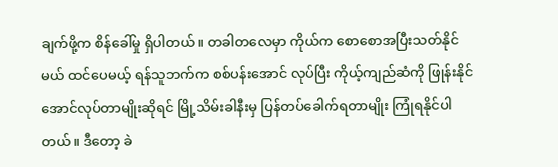ချက်ဖို့က စိန်ခေါ်မှု ရှိပါတယ်။ တခါတလေမှာ ကိုယ်က စောစောအပြီးသတ်နိုင်မယ် ထင်ပေမယ့် ရန်သူဘက်က စစ်ပန်းအောင် လုပ်ပြီး ကိုယ့်ကျည်ဆံကို ဖြုန်းနိုင်အောင်လုပ်တာမျိုးဆိုရင် မြို့သိမ်းခါနီးမှ ပြန်တပ်ခေါက်ရတာမျိုး ကြုံရနိုင်ပါတယ်။ ဒီတော့ ခဲ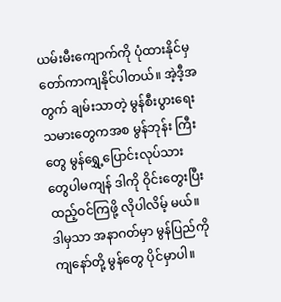ယမ်းမီးကျောက်ကို ပုံထားနိုင်မှ တော်ကာကျနိုင်ပါတယ်။ အဲ့ဒီ့အတွက် ချမ်းသာတဲ့ မွန်စီးပွားရေးသမားတွေကအစ မွန်ဘုန်း ကြီးတွေ မွန်ရွှေ့ပြောင်းလုပ်သားတွေပါမကျန် ဒါကို ဝိုင်းတွေးပြီး ထည့်ဝင်ကြဖို့ လိုပါလိမ့် မယ်။ ဒါမှသာ အနာဂတ်မှာ မွန်ပြည်ကို ကျနော်တို့ မွန်တွေ ပိုင်မှာပါ။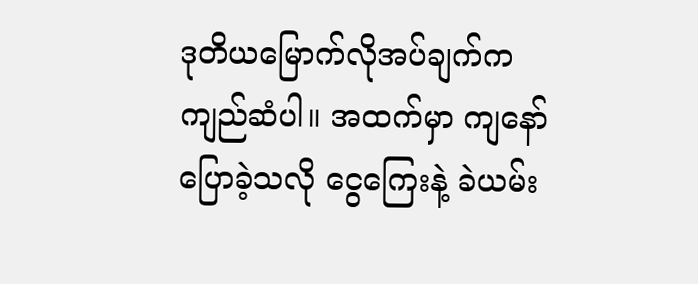ဒုတိယမြောက်လိုအပ်ချက်က ကျည်ဆံပါ။ အထက်မှာ ကျနော်ပြောခဲ့သလို ငွေကြေးနဲ့ ခဲယမ်း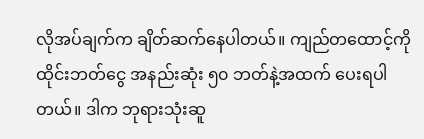လိုအပ်ချက်က ချိတ်ဆက်နေပါတယ်။ ကျည်တထောင့်ကို ထိုင်းဘတ်ငွေ အနည်းဆုံး ၅၀ ဘတ်နဲ့အထက် ပေးရပါတယ်။ ဒါက ဘုရားသုံးဆူ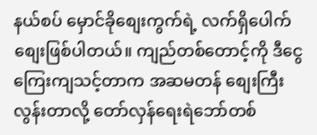နယ်စပ် မှောင်ခိုစျေးကွက်ရဲ့ လက်ရှိပေါက်စျေးဖြစ်ပါတယ်။ ကျည်တစ်တောင့်ကို ဒီငွေကြေးကျသင့်တာက အဆမတန် စျေးကြီးလွန်းတာလို့ တော်လှန်ရေးရဲဘော်တစ်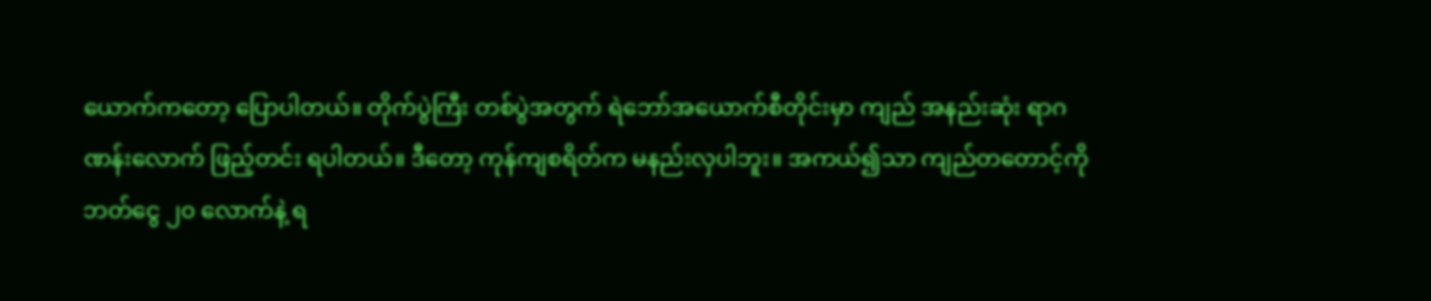ယောက်ကတော့ ပြောပါတယ်။ တိုက်ပွဲကြီး တစ်ပွဲအတွက် ရဲဘော်အယောက်စီတိုင်းမှာ ကျည် အနည်းဆုံး ရာဂဏန်းလောက် ဖြည့်တင်း ရပါတယ်။ ဒီတော့ ကုန်ကျစရိတ်က မနည်းလှပါဘူး။ အကယ်၍သာ ကျည်တတောင့်ကို ဘတ်ငွေ ၂၀ လောက်နဲ့ ရ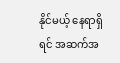နိုင်မယ့် နေရာရှိရင် အဆက်အ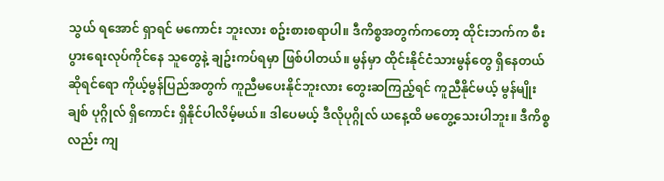သွယ် ရအောင် ရှာရင် မကောင်း ဘူးလား စဥ်းစားစရာပါ။ ဒီကိစ္စအတွက်ကတော့ ထိုင်းဘက်က စီးပွားရေးလုပ်ကိုင်နေ သူတွေနဲ့ ချဥ်းကပ်ရမှာ ဖြစ်ပါတယ်။ မွန်မှာ ထိုင်းနိုင်ငံသားမွန်တွေ ရှိနေတယ်ဆိုရင်ရော ကိုယ့်မွန်ပြည်အတွက် ကူညီမပေးနိုင်ဘူးလား တွေးဆကြည့်ရင် ကူညီနိုင်မယ့် မွန်မျိုးချစ် ပုဂ္ဂိုလ် ရှိကောင်း ရှိနိုင်ပါလိမ့်မယ်။ ဒါပေမယ့် ဒီလိုပုဂ္ဂိုလ် ယနေ့ထိ မတွေ့သေးပါဘူး။ ဒီကိစ္စ လည်း ကျ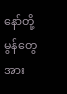နော်တို့ မွန်တွေအား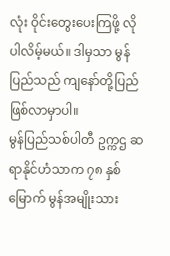လုံး ဝိုင်းတွေးပေးကြဖို့ လိုပါလိမ့်မယ်။ ဒါမှသာ မွန်ပြည်သည် ကျနော်တို့ပြည် ဖြစ်လာမှာပါ။
မွန်ပြည်သစ်ပါတီ ဥက္ကဌ ဆရာနိုင်ဟံသာက ၇၈ နှစ်မြောက် မွန်အမျိုးသား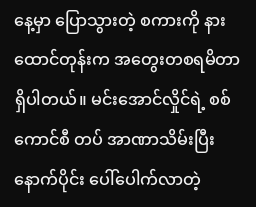နေ့မှာ ပြောသွားတဲ့ စကားကို နားထောင်တုန်းက အတွေးတစရမိတာရှိပါတယ်။ မင်းအောင်လှိုင်ရဲ့ စစ်ကောင်စီ တပ် အာဏာသိမ်းပြီးနောက်ပိုင်း ပေါ်ပေါက်လာတဲ့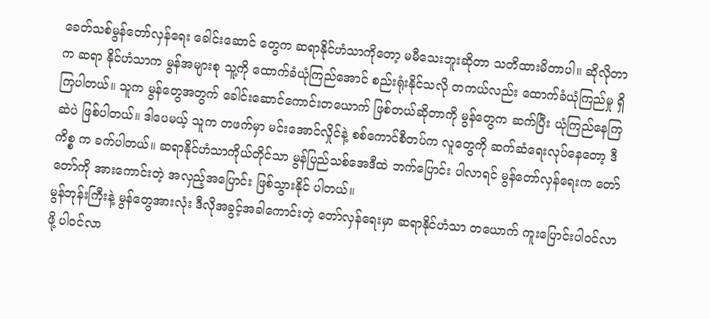ခေတ်သစ်မွန်တော်လှန်ရေး ခေါင်းဆောင် တွေက ဆရာနိုင်ဟံသာကိုတော့ မမီသေးဘူးဆိုတာ သတိထားမိတာပါ။ ဆိုလိုတာက ဆရာ နိုင်ဟံသာက မွန်အများစု သူ့ကို ထောက်ခံယုံကြည်အောင် စည်းရုံးနိုင်သလို တကယ်လည်း ထောက်ခံယုံကြည်မှု ရှိကြပါတယ်။ သူက မွန်တွေအတွက် ခေါင်းဆောင်ကောင်းတယောက် ဖြစ်တယ်ဆိုတာကို မွန်တွေက ဆက်ပြီး ယုံကြည်နေကြဆဲပဲ ဖြစ်ပါတယ်။ ဒါပေမယ့် သူက တဖက်မှာ မင်းအောင်လှိုင်နဲ့ စစ်ကောင်စီတပ်က လူတွေကို ဆက်ဆံရေးလုပ်နေတော့ ဒီကိစ္စ က ခက်ပါတယ်။ ဆရာနိုင်ဟံသာကိုယ်တိုင်သာ မွန်ပြည်သစ်အေဒီထဲ ဘက်ပြောင်း ပါလာရင် မွန်တော်လှန်ရေးက တော်တော်ကို အားကောင်းတဲ့ အလှည့်အပြောင်း ဖြစ်သွားနိုင် ပါတယ်။
မွန်ဘုန်းကြီးနဲ့ မွန်တွေအားလုံး ဒီလိုအခွင့်အခါကောင်းတဲ့ တော်လှန်ရေးမှာ ဆရာနိုင်ဟံသာ တယောက် ကူးပြောင်းပါဝင်လာဖို့ ပါဝင်လာ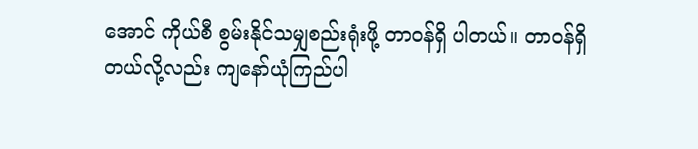အောင် ကိုယ်စီ စွမ်းနိုင်သမျှစည်းရုံးဖို့ တာဝန်ရှိ ပါတယ်။ တာဝန်ရှိတယ်လို့လည်း ကျနော်ယုံကြည်ပါ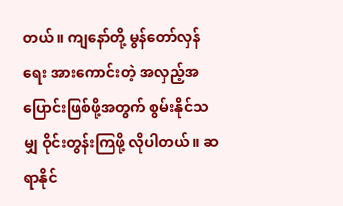တယ်။ ကျနော်တို့ မွန်တော်လှန်ရေး အားကောင်းတဲ့ အလှည့်အပြောင်းဖြစ်ဖို့အတွက် စွမ်းနိုင်သမျှ ဝိုင်းတွန်းကြဖို့ လိုပါတယ်။ ဆရာနိုင်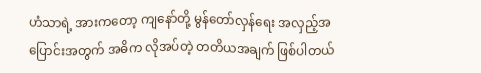ဟံသာရဲ့ အားကတော့ ကျနော်တို့ မွန်တော်လှန်ရေး အလှည့်အပြောင်းအတွက် အဓိက လိုအပ်တဲ့ တတိယအချက် ဖြစ်ပါတယ်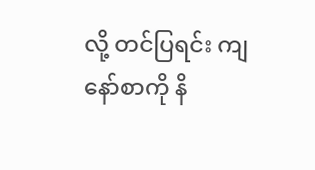လို့ တင်ပြရင်း ကျနော်စာကို နိ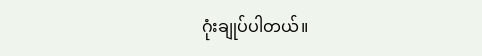ဂုံးချုပ်ပါတယ်။